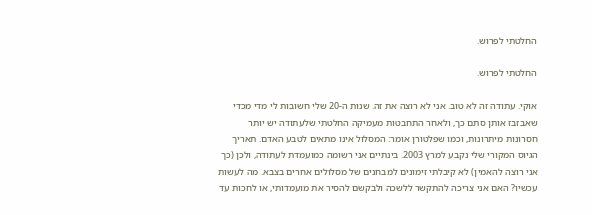החלטתי לפרוש.

החלטתי לפרוש.

אוקי. עתודה זה לא טוב. אני לא רוצה את זה. שנות ה-20 שלי חשובות לי מדי מכדי שאבזבז אותן סתם כך, ולאחר התחבטות מעמיקה החלטתי שלעתודה יש יותר חסרונות מיתרונות, וכמו שפלטורן אומר: המסלול אינו מתאים לטבע האדם. תאריך הגיוס המקורי שלי נקבע למרץ 2003. בינתיים אני רשומה כמועמדת לעתודה, ולכן (כך אני רוצה להאמין) לא קיבלתי זימונים למבחנים של מסלולים אחרים בצבא. מה לעשות עכשיו? האם אני צריכה להתקשר ללשכה ולבקשם להסיר את מועמדותי, או לחכות עד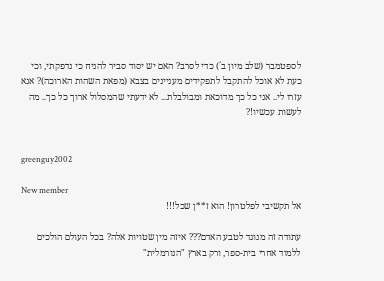לספטמבר (שלב מיון ב´) כדי לסרב? האם יש יסוד סביר להניח כי נדפקתי, וכי כעת לא אוכל להתקבל לתפקידים מעניינים בצבא (מפאת השהות הארוכה)? אנא עזרו לי.. אני כל כך מדוכאת ומבולבלת... לא ידעתי שהמסלול ארוך כל כך.. מה לעשות עכשיו!?


greenguy2002

New member
אל תקשיבי לפלטרון! הוא ז**ן שכל!!!

עתודה זה מנוגד לטבע האדם??? איזה מין שטויות אלה? בכל העולם הולכים ללמוד אחרי בית-ספר, ורק בארץ "הנורמלית"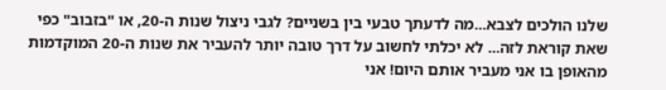שלנו הולכים לצבא...מה לדעתך טבעי בין בשניים? לגבי ניצול שנות ה-20, או "בזבוב" כפי שאת קוראת לזה... לא יכלתי לחשוב על דרך טובה יותר להעביר את שנות ה-20 המוקדמות מהאופן בו אני מעביר אותם היום! אני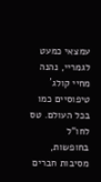עמצאי כמעט לגמריי, נהנה מחיי קולג´ טיפוסיים כמו בכל העולם. טס לחו"ל בחופשות, מסיבות חברים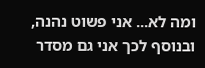ומה לא... אני פשוט נהנה, ובנוסף לכך אני גם מסדר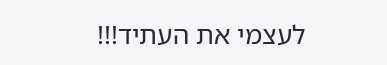לעצמי את העתיד!!!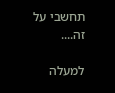תחשבי על זה....

למעלה